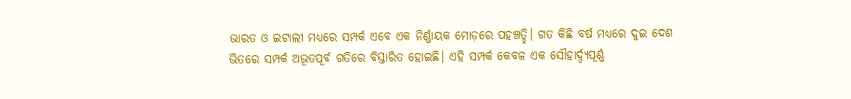ଭାରତ ଓ ଇଟାଲୀ ମଧ୍ୟରେ ସମ୍ପର୍କ ଏବେ ଏକ ନିର୍ଣ୍ଣାୟକ ମୋଡ଼ରେ ପହଞ୍ଚତ୍ଛି। ଗତ କିଛି ବର୍ଷ ମଧ୍ୟରେ ଦୁଇ ଦେଶ ଭିତରେ ସମ୍ପର୍କ ଅଭୂତପୂର୍ବ ଗତିରେ ବିସ୍ତାରିତ ହୋଇଛି। ଏହି ସମ୍ପର୍କ କେବଳ ଏକ ସୌହାର୍ଦ୍ଦ୍ୟପୂର୍ଣ୍ଣ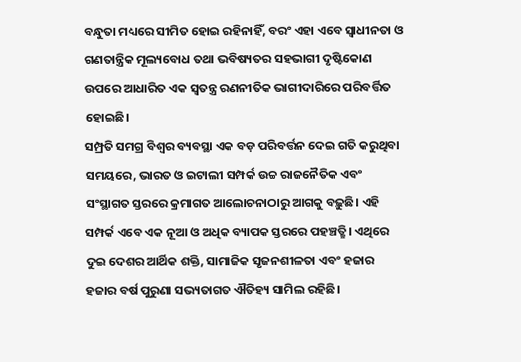ବନ୍ଧୁତା ମଧ୍ୟରେ ସୀମିତ ହୋଇ ରହିନାହିଁ, ବରଂ ଏହା ଏବେ ସ୍ବାଧୀନତା ଓ ଗଣତାନ୍ତ୍ରିକ ମୂଲ୍ୟବୋଧ ତଥା ଭବିଷ୍ୟତର ସହଭାଗୀ ଦୃଷ୍ଟିକୋଣ ଉପରେ ଆଧାରିତ ଏକ ସ୍ବତନ୍ତ୍ର ରଣନୀତିକ ଭାଗୀଦାରିରେ ପରିବର୍ତ୍ତିତ ହୋଇଛି।
ସମ୍ପ୍ରତି ସମଗ୍ର ବିଶ୍ବର ବ୍ୟବସ୍ଥା ଏକ ବଡ଼ ପରିବର୍ତ୍ତନ ଦେଇ ଗତି କରୁଥିବା ସମୟରେ, ଭାରତ ଓ ଇଟାଲୀ ସମ୍ପର୍କ ଉଚ୍ଚ ରାଜନୈତିକ ଏବଂ ସଂସ୍ଥାଗତ ସ୍ତରରେ କ୍ରମାଗତ ଆଲୋଚନାଠାରୁ ଆଗକୁ ବଢ଼ୁଛି। ଏହି ସମ୍ପର୍କ ଏବେ ଏକ ନୂଆ ଓ ଅଧିକ ବ୍ୟାପକ ସ୍ତରରେ ପହଞ୍ଚତ୍ଛି। ଏଥିରେ ଦୁଇ ଦେଶର ଆର୍ଥିକ ଶକ୍ତି, ସାମାଜିକ ସୃଜନଶୀଳତା ଏବଂ ହଜାର ହଜାର ବର୍ଷ ପୁରୁଣା ସଭ୍ୟତାଗତ ଐତିହ୍ୟ ସାମିଲ ରହିଛି।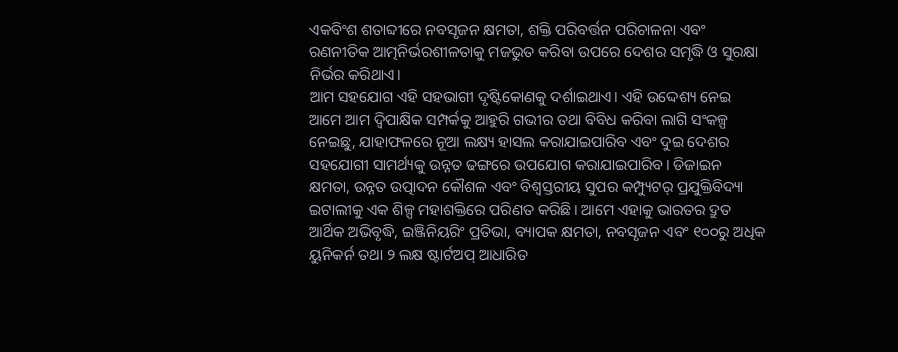ଏକବିଂଶ ଶତାବ୍ଦୀରେ ନବସୃଜନ କ୍ଷମତା, ଶକ୍ତି ପରିବର୍ତ୍ତନ ପରିଚାଳନା ଏବଂ ରଣନୀତିକ ଆତ୍ମନିର୍ଭରଶୀଳତାକୁ ମଜଭୁତ କରିବା ଉପରେ ଦେଶର ସମୃଦ୍ଧି ଓ ସୁରକ୍ଷା ନିର୍ଭର କରିଥାଏ।
ଆମ ସହଯୋଗ ଏହି ସହଭାଗୀ ଦୃଷ୍ଟିକୋଣକୁ ଦର୍ଶାଇଥାଏ। ଏହି ଉଦ୍ଦେଶ୍ୟ ନେଇ ଆମେ ଆମ ଦ୍ବିପାକ୍ଷିକ ସମ୍ପର୍କକୁ ଆହୁରି ଗଭୀର ତଥା ବିବିଧ କରିବା ଲାଗି ସଂକଳ୍ପ ନେଇଛୁ, ଯାହାଫଳରେ ନୂଆ ଲକ୍ଷ୍ୟ ହାସଲ କରାଯାଇପାରିବ ଏବଂ ଦୁଇ ଦେଶର ସହଯୋଗୀ ସାମର୍ଥ୍ୟକୁ ଉନ୍ନତ ଢଙ୍ଗରେ ଉପଯୋଗ କରାଯାଇପାରିବ। ଡିଜାଇନ କ୍ଷମତା, ଉନ୍ନତ ଉତ୍ପାଦନ କୌଶଳ ଏବଂ ବିଶ୍ବସ୍ତରୀୟ ସୁପର କମ୍ପ୍ୟୁଟର୍ ପ୍ରଯୁକ୍ତିବିଦ୍ୟା ଇଟାଲୀକୁ ଏକ ଶିଳ୍ପ ମହାଶକ୍ତିରେ ପରିଣତ କରିଛି। ଆମେ ଏହାକୁ ଭାରତର ଦ୍ରୁତ ଆର୍ଥିକ ଅଭିବୃଦ୍ଧି, ଇଞ୍ଜିନିୟରିଂ ପ୍ରତିଭା, ବ୍ୟାପକ କ୍ଷମତା, ନବସୃଜନ ଏବଂ ୧୦୦ରୁ ଅଧିକ ୟୁନିକର୍ନ ତଥା ୨ ଲକ୍ଷ ଷ୍ଟାର୍ଟଅପ୍ ଆଧାରିତ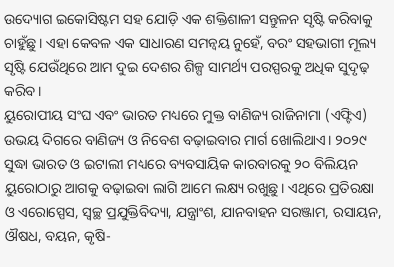ଉଦ୍ୟୋଗ ଇକୋସିଷ୍ଟମ ସହ ଯୋଡ଼ି ଏକ ଶକ୍ତିଶାଳୀ ସନ୍ତୁଳନ ସୃଷ୍ଟି କରିବାକୁ ଚାହୁଁଛୁ। ଏହା କେବଳ ଏକ ସାଧାରଣ ସମନ୍ବୟ ନୁହେଁ, ବରଂ ସହଭାଗୀ ମୂଲ୍ୟ ସୃଷ୍ଟି ଯେଉଁଥିରେ ଆମ ଦୁଇ ଦେଶର ଶିଳ୍ପ ସାମର୍ଥ୍ୟ ପରସ୍ପରକୁ ଅଧିକ ସୁଦୃଢ଼ କରିବ।
ୟୁରୋପୀୟ ସଂଘ ଏବଂ ଭାରତ ମଧ୍ୟରେ ମୁକ୍ତ ବାଣିଜ୍ୟ ରାଜିନାମା (ଏଫ୍ଟିଏ) ଉଭୟ ଦିଗରେ ବାଣିଜ୍ୟ ଓ ନିବେଶ ବଢ଼ାଇବାର ମାର୍ଗ ଖୋଲିଥାଏ। ୨୦୨୯ ସୁଦ୍ଧା ଭାରତ ଓ ଇଟାଲୀ ମଧ୍ୟରେ ବ୍ୟବସାୟିକ କାରବାରକୁ ୨୦ ବିଲିୟନ ୟୁରୋଠାରୁ ଆଗକୁ ବଢ଼ାଇବା ଲାଗି ଆମେ ଲକ୍ଷ୍ୟ ରଖୁଛୁ। ଏଥିରେ ପ୍ରତିରକ୍ଷା ଓ ଏରୋସ୍ପେସ, ସ୍ବଚ୍ଛ ପ୍ରଯୁକ୍ତିବିଦ୍ୟା, ଯନ୍ତ୍ରାଂଶ, ଯାନବାହନ ସରଞ୍ଜାମ, ରସାୟନ, ଔଷଧ, ବୟନ, କୃଷି-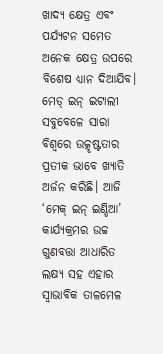ଖାଦ୍ୟ କ୍ଷେତ୍ର ଏବଂ ପର୍ଯ୍ୟଟନ ସମେତ ଅନେକ କ୍ଷେତ୍ର ଉପରେ ବିଶେଷ ଧ୍ୟାନ ଦିଆଯିବ। ମେଡ୍ ଇନ୍ ଇଟାଲୀ ସବୁବେଳେ ସାରା ବିଶ୍ବରେ ଉତ୍କୃଷ୍ଟତାର ପ୍ରତୀକ ଭାବେ ଖ୍ୟାତି ଅର୍ଜନ କରିଛି। ଆଜି ‘ମେକ୍ ଇନ୍ ଇଣ୍ଡିଆ’ କାର୍ଯ୍ୟକ୍ରମର ଉଚ୍ଚ ଗୁଣବତ୍ତା ଆଧାରିତ ଲକ୍ଷ୍ୟ ସହ ଏହାର ସ୍ବାଭାବିକ ତାଳମେଳ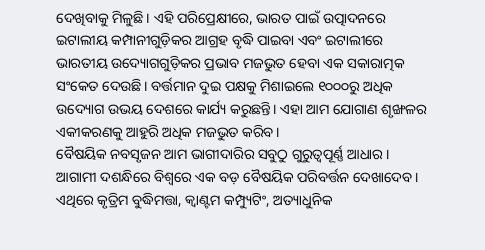ଦେଖିବାକୁ ମିଳୁଛି। ଏହି ପରିପ୍ରେକ୍ଷୀରେ, ଭାରତ ପାଇଁ ଉତ୍ପାଦନରେ ଇଟାଲୀୟ କମ୍ପାନୀଗୁଡ଼ିକର ଆଗ୍ରହ ବୃଦ୍ଧି ପାଇବା ଏବଂ ଇଟାଲୀରେ ଭାରତୀୟ ଉଦ୍ୟୋଗଗୁଡ଼ିକର ପ୍ରଭାବ ମଜଭୁତ ହେବା ଏକ ସକାରାତ୍ମକ ସଂକେତ ଦେଉଛି। ବର୍ତ୍ତମାନ ଦୁଇ ପକ୍ଷକୁ ମିଶାଇଲେ ୧୦୦୦ରୁ ଅଧିକ ଉଦ୍ୟୋଗ ଉଭୟ ଦେଶରେ କାର୍ଯ୍ୟ କରୁଛନ୍ତି। ଏହା ଆମ ଯୋଗାଣ ଶୃଙ୍ଖଳର ଏକୀକରଣକୁ ଆହୁରି ଅଧିକ ମଜଭୁତ କରିବ।
ବୈଷୟିକ ନବସୃଜନ ଆମ ଭାଗୀଦାରିର ସବୁଠୁ ଗୁରୁତ୍ୱପୂର୍ଣ୍ଣ ଆଧାର। ଆଗାମୀ ଦଶନ୍ଧିରେ ବିଶ୍ବରେ ଏକ ବଡ଼ ବୈଷୟିକ ପରିବର୍ତ୍ତନ ଦେଖାଦେବ। ଏଥିରେ କୃତ୍ରିମ ବୁଦ୍ଧିମତ୍ତା, କ୍ୱାଣ୍ଟମ କମ୍ପ୍ୟୁଟିଂ, ଅତ୍ୟାଧୁନିକ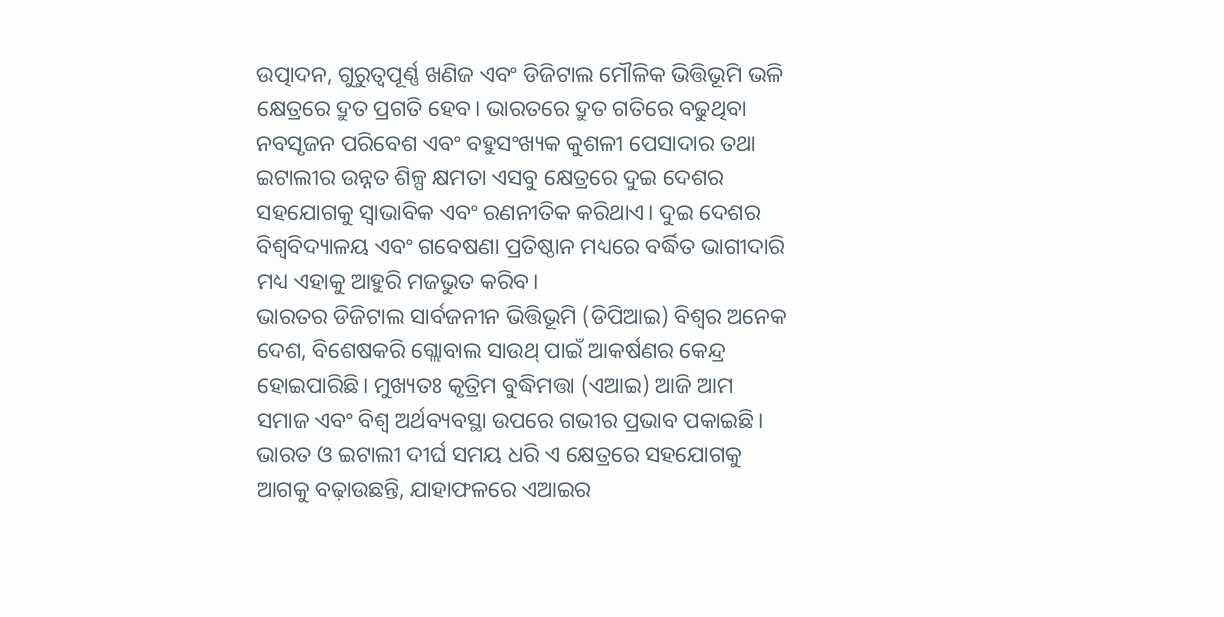ଉତ୍ପାଦନ, ଗୁରୁତ୍ୱପୂର୍ଣ୍ଣ ଖଣିଜ ଏବଂ ଡିଜିଟାଲ ମୌଳିକ ଭିତ୍ତିଭୂମି ଭଳି କ୍ଷେତ୍ରରେ ଦ୍ରୁତ ପ୍ରଗତି ହେବ। ଭାରତରେ ଦ୍ରୁତ ଗତିରେ ବଢୁଥିବା ନବସୃଜନ ପରିବେଶ ଏବଂ ବହୁସଂଖ୍ୟକ କୁଶଳୀ ପେସାଦାର ତଥା ଇଟାଲୀର ଉନ୍ନତ ଶିଳ୍ପ କ୍ଷମତା ଏସବୁ କ୍ଷେତ୍ରରେ ଦୁଇ ଦେଶର ସହଯୋଗକୁ ସ୍ବାଭାବିକ ଏବଂ ରଣନୀତିକ କରିଥାଏ। ଦୁଇ ଦେଶର ବିଶ୍ବବିଦ୍ୟାଳୟ ଏବଂ ଗବେଷଣା ପ୍ରତିଷ୍ଠାନ ମଧ୍ୟରେ ବର୍ଦ୍ଧିତ ଭାଗୀଦାରି ମଧ୍ୟ ଏହାକୁ ଆହୁରି ମଜଭୁତ କରିବ।
ଭାରତର ଡିଜିଟାଲ ସାର୍ବଜନୀନ ଭିତ୍ତିଭୂମି (ଡିପିଆଇ) ବିଶ୍ବର ଅନେକ ଦେଶ, ବିଶେଷକରି ଗ୍ଲୋବାଲ ସାଉଥ୍ ପାଇଁ ଆକର୍ଷଣର କେନ୍ଦ୍ର ହୋଇପାରିଛି। ମୁଖ୍ୟତଃ କୃତ୍ରିମ ବୁଦ୍ଧିମତ୍ତା (ଏଆଇ) ଆଜି ଆମ ସମାଜ ଏବଂ ବିଶ୍ବ ଅର୍ଥବ୍ୟବସ୍ଥା ଉପରେ ଗଭୀର ପ୍ରଭାବ ପକାଇଛି। ଭାରତ ଓ ଇଟାଲୀ ଦୀର୍ଘ ସମୟ ଧରି ଏ କ୍ଷେତ୍ରରେ ସହଯୋଗକୁ ଆଗକୁ ବଢ଼ାଉଛନ୍ତି, ଯାହାଫଳରେ ଏଆଇର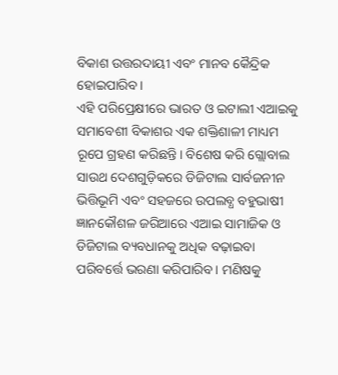ବିକାଶ ଉତ୍ତରଦାୟୀ ଏବଂ ମାନବ କୈନ୍ଦ୍ରିକ ହୋଇପାରିବ।
ଏହି ପରିପ୍ରେକ୍ଷୀରେ ଭାରତ ଓ ଇଟାଲୀ ଏଆଇକୁ ସମାବେଶୀ ବିକାଶର ଏକ ଶକ୍ତିଶାଳୀ ମାଧ୍ୟମ ରୂପେ ଗ୍ରହଣ କରିଛନ୍ତି। ବିଶେଷ କରି ଗ୍ଲୋବାଲ ସାଉଥ ଦେଶଗୁଡ଼ିକରେ ଡିଜିଟାଲ ସାର୍ବଜନୀନ ଭିତ୍ତିଭୂମି ଏବଂ ସହଜରେ ଉପଲବ୍ଧ ବହୁଭାଷୀ ଜ୍ଞାନକୌଶଳ ଜରିଆରେ ଏଆଇ ସାମାଜିକ ଓ ଡିଜିଟାଲ ବ୍ୟବଧାନକୁ ଅଧିକ ବଢ଼ାଇବା ପରିବର୍ତ୍ତେ ଭରଣା କରିପାରିବ। ମଣିଷକୁ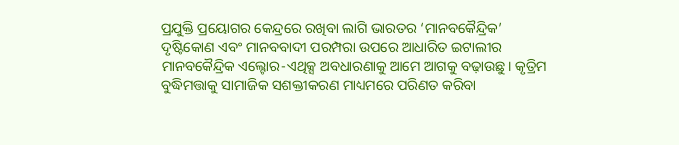ପ୍ରଯୁକ୍ତି ପ୍ରୟୋଗର କେନ୍ଦ୍ରରେ ରଖିବା ଲାଗି ଭାରତର ‘ମାନବକୈନ୍ଦ୍ରିକ’ ଦୃଷ୍ଟିକୋଣ ଏବଂ ମାନବବାଦୀ ପରମ୍ପରା ଉପରେ ଆଧାରିତ ଇଟାଲୀର ମାନବକୈନ୍ଦ୍ରିକ ଏଲ୍ଟୋର-ଏଥିକ୍ସ ଅବଧାରଣାକୁ ଆମେ ଆଗକୁ ବଢ଼ାଉଛୁ। କୃତ୍ରିମ ବୁଦ୍ଧିମତ୍ତାକୁ ସାମାଜିକ ସଶକ୍ତୀକରଣ ମାଧ୍ୟମରେ ପରିଣତ କରିବା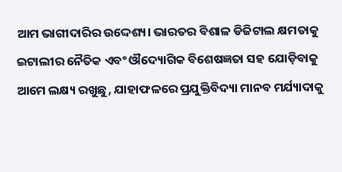ଆମ ଭାଗୀଦାରିର ଉଦ୍ଦେଶ୍ୟ। ଭାରତର ବିଶାଳ ଡିଜିଟାଲ କ୍ଷମତାକୁ ଇଟାଲୀର ନୈତିକ ଏବଂ ଔଦ୍ୟୋଗିକ ବିଶେଷଜ୍ଞତା ସହ ଯୋଡ଼ିବାକୁ ଆମେ ଲକ୍ଷ୍ୟ ରଖୁଛୁ, ଯାହାଫଳରେ ପ୍ରଯୁକ୍ତିବିଦ୍ୟା ମାନବ ମର୍ଯ୍ୟାଦାକୁ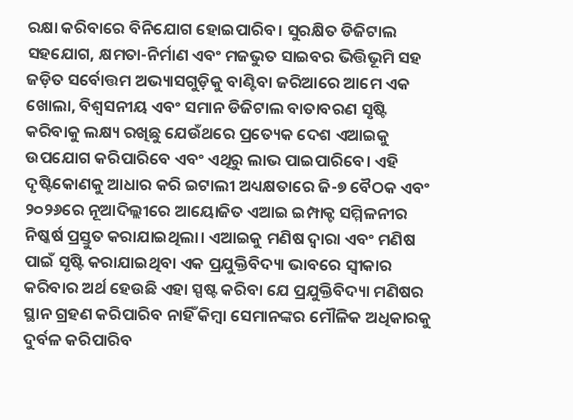ରକ୍ଷା କରିବାରେ ବିନିଯୋଗ ହୋଇପାରିବ। ସୁରକ୍ଷିତ ଡିଜିଟାଲ ସହଯୋଗ, କ୍ଷମତା-ନିର୍ମାଣ ଏବଂ ମଜଭୁତ ସାଇବର ଭିତ୍ତିଭୂମି ସହ ଜଡ଼ିତ ସର୍ବୋତ୍ତମ ଅଭ୍ୟାସଗୁଡ଼ିକୁ ବାଣ୍ଟିବା ଜରିଆରେ ଆମେ ଏକ ଖୋଲା, ବିଶ୍ବସନୀୟ ଏବଂ ସମାନ ଡିଜିଟାଲ ବାତାବରଣ ସୃଷ୍ଟି କରିବାକୁ ଲକ୍ଷ୍ୟ ରଖିଛୁ ଯେଉଁଥରେ ପ୍ରତ୍ୟେକ ଦେଶ ଏଆଇକୁ ଉପଯୋଗ କରିପାରିବେ ଏବଂ ଏଥିରୁ ଲାଭ ପାଇପାରିବେ। ଏହି ଦୃଷ୍ଟିକୋଣକୁ ଆଧାର କରି ଇଟାଲୀ ଅଧ୍ୟକ୍ଷତାରେ ଜି-୭ ବୈଠକ ଏବଂ ୨୦୨୬ରେ ନୂଆଦିଲ୍ଲୀରେ ଆୟୋଜିତ ଏଆଇ ଇମ୍ପାକ୍ଟ ସମ୍ମିଳନୀର ନିଷ୍କର୍ଷ ପ୍ରସ୍ତୁତ କରାଯାଇଥିଲା। ଏଆଇକୁ ମଣିଷ ଦ୍ବାରା ଏବଂ ମଣିଷ ପାଇଁ ସୃଷ୍ଟି କରାଯାଇଥିବା ଏକ ପ୍ରଯୁକ୍ତିବିଦ୍ୟା ଭାବରେ ସ୍ବୀକାର କରିବାର ଅର୍ଥ ହେଉଛି ଏହା ସ୍ପଷ୍ଟ କରିବା ଯେ ପ୍ରଯୁକ୍ତିବିଦ୍ୟା ମଣିଷର ସ୍ଥାନ ଗ୍ରହଣ କରିପାରିବ ନାହିଁ କିମ୍ବା ସେମାନଙ୍କର ମୌଳିକ ଅଧିକାରକୁ ଦୁର୍ବଳ କରିପାରିବ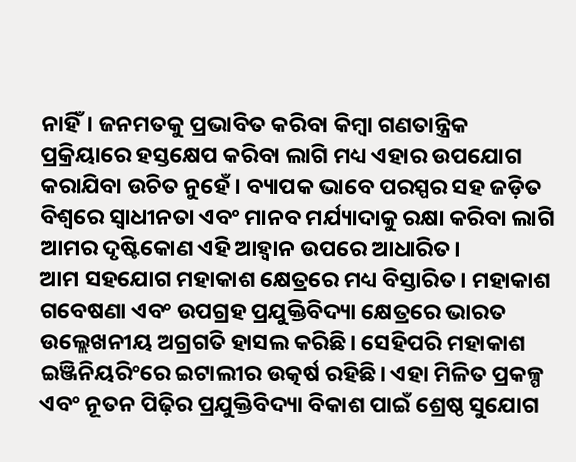ନାହିଁ। ଜନମତକୁ ପ୍ରଭାବିତ କରିବା କିମ୍ବା ଗଣତାନ୍ତ୍ରିକ ପ୍ରକ୍ରିୟାରେ ହସ୍ତକ୍ଷେପ କରିବା ଲାଗି ମଧ୍ୟ ଏହାର ଉପଯୋଗ କରାଯିବା ଉଚିତ ନୁହେଁ। ବ୍ୟାପକ ଭାବେ ପରସ୍ପର ସହ ଜଡ଼ିତ ବିଶ୍ବରେ ସ୍ବାଧୀନତା ଏବଂ ମାନବ ମର୍ଯ୍ୟାଦାକୁ ରକ୍ଷା କରିବା ଲାଗି ଆମର ଦୃଷ୍ଟିକୋଣ ଏହି ଆହ୍ବାନ ଉପରେ ଆଧାରିତ।
ଆମ ସହଯୋଗ ମହାକାଶ କ୍ଷେତ୍ରରେ ମଧ୍ୟ ବିସ୍ତାରିତ। ମହାକାଶ ଗବେଷଣା ଏବଂ ଉପଗ୍ରହ ପ୍ରଯୁକ୍ତିବିଦ୍ୟା କ୍ଷେତ୍ରରେ ଭାରତ ଉଲ୍ଲେଖନୀୟ ଅଗ୍ରଗତି ହାସଲ କରିଛି। ସେହିପରି ମହାକାଶ ଇଞ୍ଜିନିୟରିଂରେ ଇଟାଲୀର ଉତ୍କର୍ଷ ରହିଛି। ଏହା ମିଳିତ ପ୍ରକଳ୍ପ ଏବଂ ନୂତନ ପିଢ଼ିର ପ୍ରଯୁକ୍ତିବିଦ୍ୟା ବିକାଶ ପାଇଁ ଶ୍ରେଷ୍ଠ ସୁଯୋଗ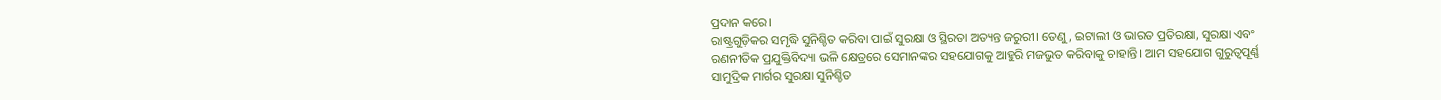ପ୍ରଦାନ କରେ।
ରାଷ୍ଟ୍ରଗୁଡ଼ିକର ସମୃଦ୍ଧି ସୁନିଶ୍ଚିତ କରିବା ପାଇଁ ସୁରକ୍ଷା ଓ ସ୍ଥିରତା ଅତ୍ୟନ୍ତ ଜରୁରୀ। ତେଣୁ, ଇଟାଲୀ ଓ ଭାରତ ପ୍ରତିରକ୍ଷା, ସୁରକ୍ଷା ଏବଂ ରଣନୀତିକ ପ୍ରଯୁକ୍ତିବିଦ୍ୟା ଭଳି କ୍ଷେତ୍ରରେ ସେମାନଙ୍କର ସହଯୋଗକୁ ଆହୁରି ମଜଭୁତ କରିବାକୁ ଚାହାନ୍ତି। ଆମ ସହଯୋଗ ଗୁରୁତ୍ୱପୂର୍ଣ୍ଣ ସାମୁଦ୍ରିକ ମାର୍ଗର ସୁରକ୍ଷା ସୁନିଶ୍ଚିତ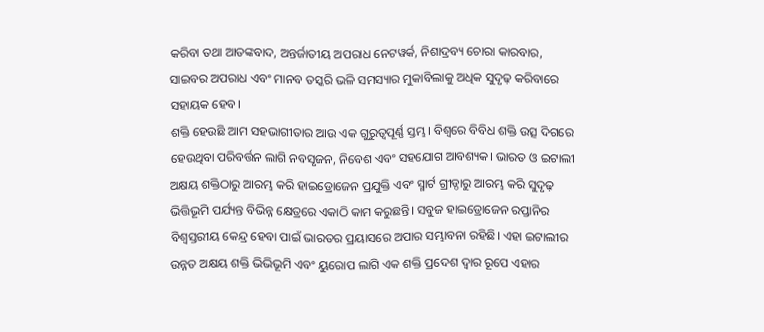କରିବା ତଥା ଆତଙ୍କବାଦ, ଅନ୍ତର୍ଜାତୀୟ ଅପରାଧ ନେଟୱର୍କ, ନିଶାଦ୍ରବ୍ୟ ଚୋରା କାରବାର, ସାଇବର ଅପରାଧ ଏବଂ ମାନବ ତସ୍କରି ଭଳି ସମସ୍ୟାର ମୁକାବିଲାକୁ ଅଧିକ ସୁଦୃଢ଼ କରିବାରେ ସହାୟକ ହେବ।
ଶକ୍ତି ହେଉଛି ଆମ ସହଭାଗୀତାର ଆଉ ଏକ ଗୁରୁତ୍ୱପୂର୍ଣ୍ଣ ସ୍ତମ୍ଭ। ବିଶ୍ବରେ ବିବିଧ ଶକ୍ତି ଉତ୍ସ ଦିଗରେ ହେଉଥିବା ପରିବର୍ତ୍ତନ ଲାଗି ନବସୃଜନ, ନିବେଶ ଏବଂ ସହଯୋଗ ଆବଶ୍ୟକ। ଭାରତ ଓ ଇଟାଲୀ ଅକ୍ଷୟ ଶକ୍ତିଠାରୁ ଆରମ୍ଭ କରି ହାଇଡ୍ରୋଜେନ ପ୍ରଯୁକ୍ତି ଏବଂ ସ୍ମାର୍ଟ ଗ୍ରୀଡ୍ଠାରୁ ଆରମ୍ଭ କରି ସୁଦୃଢ଼ ଭିତ୍ତିଭୂମି ପର୍ଯ୍ୟନ୍ତ ବିଭିନ୍ନ କ୍ଷେତ୍ରରେ ଏକାଠି କାମ କରୁଛନ୍ତି। ସବୁଜ ହାଇଡ୍ରୋଜେନ ରପ୍ତାନିର ବିଶ୍ବସ୍ତରୀୟ କେନ୍ଦ୍ର ହେବା ପାଇଁ ଭାରତର ପ୍ରୟାସରେ ଅପାର ସମ୍ଭାବନା ରହିଛି। ଏହା ଇଟାଲୀର ଉନ୍ନତ ଅକ୍ଷୟ ଶକ୍ତି ଭିଭିଭୂମି ଏବଂ ୟୁରୋପ ଲାଗି ଏକ ଶକ୍ତି ପ୍ରଦେଶ ଦ୍ବାର ରୂପେ ଏହାର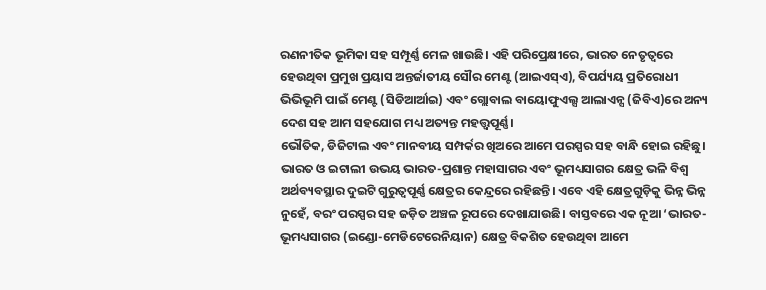ରଣନୀତିକ ଭୂମିକା ସହ ସମ୍ପୂର୍ଣ୍ଣ ମେଳ ଖାଉଛି। ଏହି ପରିପ୍ରେକ୍ଷୀରେ, ଭାରତ ନେତୃତ୍ୱରେ ହେଉଥିବା ପ୍ରମୁଖ ପ୍ରୟାସ ଅନ୍ତର୍ଜାତୀୟ ସୌର ମେଣ୍ଟ (ଆଇଏସ୍ଏ), ବିପର୍ଯ୍ୟୟ ପ୍ରତିରୋଧୀ ଭିଭିଭୂମି ପାଇଁ ମେଣ୍ଟ (ସିଡିଆର୍ଆଇ) ଏବଂ ଗ୍ଲୋବାଲ ବାୟୋଫୁଏଲ୍ସ ଆଲାଏନ୍ସ (ଜିବିଏ)ରେ ଅନ୍ୟ ଦେଶ ସହ ଆମ ସହଯୋଗ ମଧ୍ୟ ଅତ୍ୟନ୍ତ ମହତ୍ତ୍ୱପୂର୍ଣ୍ଣ।
ଭୌତିକ, ଡିଜିଟାଲ ଏବଂ ମାନବୀୟ ସମ୍ପର୍କର ଖିଅରେ ଆମେ ପରସ୍ପର ସହ ବାନ୍ଧି ହୋଇ ରହିଛୁ। ଭାରତ ଓ ଇଟାଲୀ ଉଭୟ ଭାରତ-ପ୍ରଶାନ୍ତ ମହାସାଗର ଏବଂ ଭୂମଧ୍ୟସାଗର କ୍ଷେତ୍ର ଭଳି ବିଶ୍ବ ଅର୍ଥବ୍ୟବସ୍ଥାର ଦୁଇଟି ଗୁରୁତ୍ୱପୂର୍ଣ୍ଣ କ୍ଷେତ୍ରର କେନ୍ଦ୍ରରେ ରହିଛନ୍ତି। ଏବେ ଏହି କ୍ଷେତ୍ରଗୁଡ଼ିକୁ ଭିନ୍ନ ଭିନ୍ନ ନୁହେଁ, ବରଂ ପରସ୍ପର ସହ ଜଡ଼ିତ ଅଞ୍ଚଳ ରୂପରେ ଦେଖାଯାଉଛି। ବାସ୍ତବରେ ଏକ ନୂଆ ‘ଭାରତ-ଭୂମଧ୍ୟସାଗର (ଇଣ୍ଡୋ-ମେଡିଟେରେନିୟାନ) କ୍ଷେତ୍ର ବିକଶିତ ହେଉଥିବା ଆମେ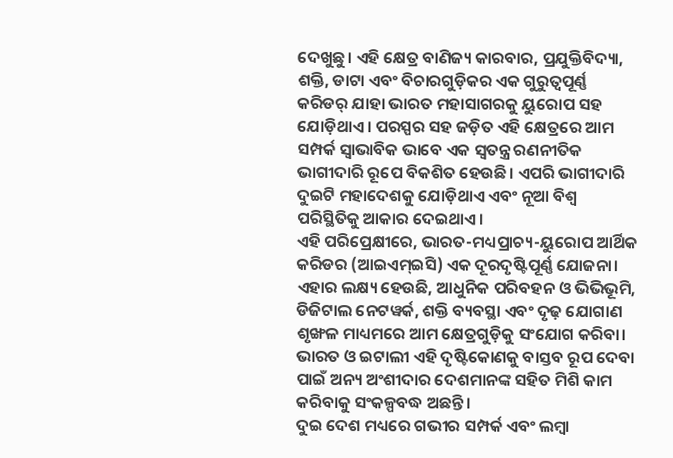ଦେଖୁଛୁ। ଏହି କ୍ଷେତ୍ର ବାଣିଜ୍ୟ କାରବାର, ପ୍ରଯୁକ୍ତିବିଦ୍ୟା, ଶକ୍ତି, ଡାଟା ଏବଂ ବିଚାରଗୁଡ଼ିକର ଏକ ଗୁରୁତ୍ୱପୂର୍ଣ୍ଣ କରିଡର୍ ଯାହା ଭାରତ ମହାସାଗରକୁ ୟୁରୋପ ସହ ଯୋଡ଼ିଥାଏ। ପରସ୍ପର ସହ ଜଡ଼ିତ ଏହି କ୍ଷେତ୍ରରେ ଆମ ସମ୍ପର୍କ ସ୍ବାଭାବିକ ଭାବେ ଏକ ସ୍ବତନ୍ତ୍ର ରଣନୀତିକ ଭାଗୀଦାରି ରୂପେ ବିକଶିତ ହେଉଛି। ଏପରି ଭାଗୀଦାରି ଦୁଇଟି ମହାଦେଶକୁ ଯୋଡ଼ିଥାଏ ଏବଂ ନୂଆ ବିଶ୍ବ ପରିସ୍ଥିତିକୁ ଆକାର ଦେଇଥାଏ।
ଏହି ପରିପ୍ରେକ୍ଷୀରେ, ଭାରତ-ମଧ୍ୟପ୍ରାଚ୍ୟ-ୟୁରୋପ ଆର୍ଥିକ କରିଡର (ଆଇଏମ୍ଇସି) ଏକ ଦୂରଦୃଷ୍ଟିପୂର୍ଣ୍ଣ ଯୋଜନା। ଏହାର ଲକ୍ଷ୍ୟ ହେଉଛି, ଆଧୁନିକ ପରିବହନ ଓ ଭିଭିଭୂମି, ଡିଜିଟାଲ ନେଟୱର୍କ, ଶକ୍ତି ବ୍ୟବସ୍ଥା ଏବଂ ଦୃଢ଼ ଯୋଗାଣ ଶୃଙ୍ଖଳ ମାଧ୍ୟମରେ ଆମ କ୍ଷେତ୍ରଗୁଡ଼ିକୁ ସଂଯୋଗ କରିବା। ଭାରତ ଓ ଇଟାଲୀ ଏହି ଦୃଷ୍ଟିକୋଣକୁ ବାସ୍ତବ ରୂପ ଦେବା ପାଇଁ ଅନ୍ୟ ଅଂଶୀଦାର ଦେଶମାନଙ୍କ ସହିତ ମିଶି କାମ କରିବାକୁ ସଂକଳ୍ପବଦ୍ଧ ଅଛନ୍ତି।
ଦୁଇ ଦେଶ ମଧ୍ୟରେ ଗଭୀର ସମ୍ପର୍କ ଏବଂ ଲମ୍ବା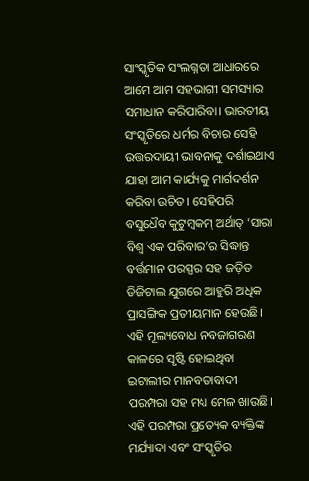ସାଂସ୍କୃତିକ ସଂଲଗ୍ନତା ଆଧାରରେ ଆମେ ଆମ ସହଭାଗୀ ସମସ୍ୟାର ସମାଧାନ କରିପାରିବା। ଭାରତୀୟ ସଂସ୍କୃତିରେ ଧର୍ମର ବିଚାର ସେହି ଉତ୍ତରଦାୟୀ ଭାବନାକୁ ଦର୍ଶାଇଥାଏ ଯାହା ଆମ କାର୍ଯ୍ୟକୁ ମାର୍ଗଦର୍ଶନ କରିବା ଉଚିତ। ସେହିପରି ବସୁଧୈବ କୁଟୁମ୍ବକମ୍ ଅର୍ଥାତ୍ ‘ସାରା ବିଶ୍ବ ଏକ ପରିବାର’ର ସିଦ୍ଧାନ୍ତ ବର୍ତ୍ତମାନ ପରସ୍ପର ସହ ଜଡ଼ିତ ଡିଜିଟାଲ ଯୁଗରେ ଆହୁରି ଅଧିକ ପ୍ରାସଙ୍ଗିକ ପ୍ରତୀୟମାନ ହେଉଛି।
ଏହି ମୂଲ୍ୟବୋଧ ନବଜାଗରଣ କାଳରେ ସୃଷ୍ଟି ହୋଇଥିବା ଇଟାଲୀର ମାନବତାବାଦୀ ପରମ୍ପରା ସହ ମଧ୍ୟ ମେଳ ଖାଉଛି। ଏହି ପରମ୍ପରା ପ୍ରତ୍ୟେକ ବ୍ୟକ୍ତିଙ୍କ ମର୍ଯ୍ୟାଦା ଏବଂ ସଂସ୍କୃତିର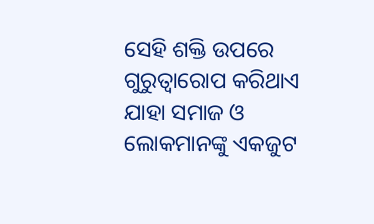ସେହି ଶକ୍ତି ଉପରେ ଗୁରୁତ୍ୱାରୋପ କରିଥାଏ ଯାହା ସମାଜ ଓ ଲୋକମାନଙ୍କୁ ଏକଜୁଟ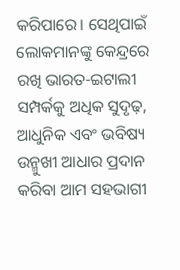କରିପାରେ। ସେଥିପାଇଁ ଲୋକମାନଙ୍କୁ କେନ୍ଦ୍ରରେ ରଖି ଭାରତ-ଇଟାଲୀ ସମ୍ପର୍କକୁ ଅଧିକ ସୁଦୃଢ଼, ଆଧୁନିକ ଏବଂ ଭବିଷ୍ୟ ଉନ୍ମୁଖୀ ଆଧାର ପ୍ରଦାନ କରିବା ଆମ ସହଭାଗୀ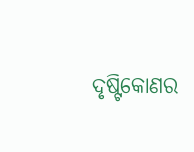ଦୃଷ୍ଟିକୋଣର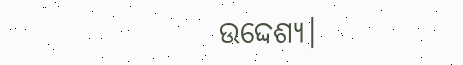ଉଦ୍ଦେଶ୍ୟ।